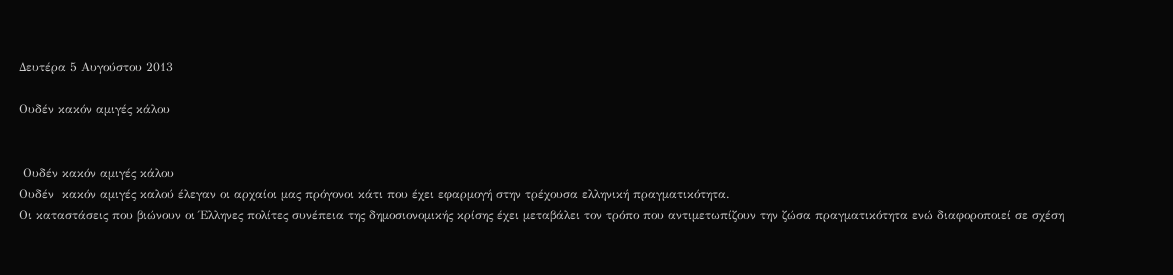Δευτέρα 5 Αυγούστου 2013

Ουδέν κακόν αμιγές κάλου


 Ουδέν κακόν αμιγές κάλου
Ουδέν  κακόν αμιγές καλού έλεγαν οι αρχαίοι μας πρόγονοι κάτι που έχει εφαρμογή στην τρέχουσα ελληνική πραγματικότητα.
Οι καταστάσεις που βιώνουν οι Έλληνες πολίτες συνέπεια της δημοσιονομικής κρίσης έχει μεταβάλει τον τρόπο που αντιμετωπίζουν την ζώσα πραγματικότητα ενώ διαφοροποιεί σε σχέση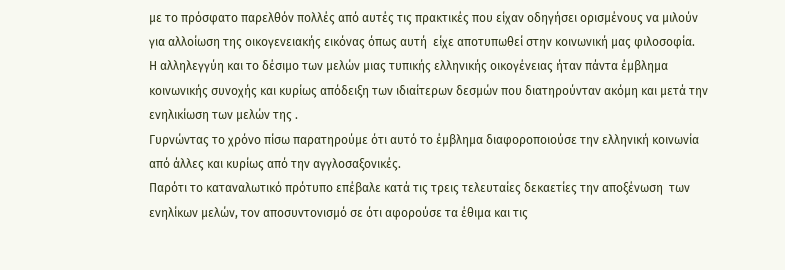με το πρόσφατο παρελθόν πολλές από αυτές τις πρακτικές που είχαν οδηγήσει ορισμένους να μιλούν για αλλοίωση της οικογενειακής εικόνας όπως αυτή  είχε αποτυπωθεί στην κοινωνική μας φιλοσοφία.
Η αλληλεγγύη και το δέσιμο των μελών μιας τυπικής ελληνικής οικογένειας ήταν πάντα έμβλημα κοινωνικής συνοχής και κυρίως απόδειξη των ιδιαίτερων δεσμών που διατηρούνταν ακόμη και μετά την ενηλικίωση των μελών της .
Γυρνώντας το χρόνο πίσω παρατηρούμε ότι αυτό το έμβλημα διαφοροποιούσε την ελληνική κοινωνία από άλλες και κυρίως από την αγγλοσαξονικές.
Παρότι το καταναλωτικό πρότυπο επέβαλε κατά τις τρεις τελευταίες δεκαετίες την αποξένωση  των ενηλίκων μελών, τον αποσυντονισμό σε ότι αφορούσε τα έθιμα και τις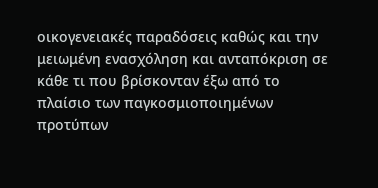οικογενειακές παραδόσεις καθώς και την μειωμένη ενασχόληση και ανταπόκριση σε κάθε τι που βρίσκονταν έξω από το πλαίσιο των παγκοσμιοποιημένων προτύπων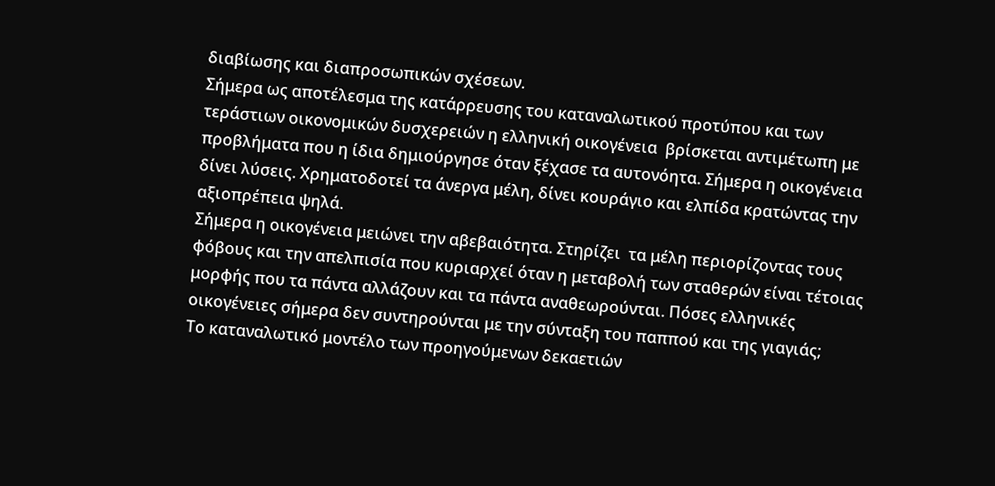διαβίωσης και διαπροσωπικών σχέσεων.
Σήμερα ως αποτέλεσμα της κατάρρευσης του καταναλωτικού προτύπου και των τεράστιων οικονομικών δυσχερειών η ελληνική οικογένεια  βρίσκεται αντιμέτωπη με προβλήματα που η ίδια δημιούργησε όταν ξέχασε τα αυτονόητα. Σήμερα η οικογένεια δίνει λύσεις. Χρηματοδοτεί τα άνεργα μέλη, δίνει κουράγιο και ελπίδα κρατώντας την αξιοπρέπεια ψηλά.
Σήμερα η οικογένεια μειώνει την αβεβαιότητα. Στηρίζει  τα μέλη περιορίζοντας τους φόβους και την απελπισία που κυριαρχεί όταν η μεταβολή των σταθερών είναι τέτοιας μορφής που τα πάντα αλλάζουν και τα πάντα αναθεωρούνται. Πόσες ελληνικές οικογένειες σήμερα δεν συντηρούνται με την σύνταξη του παππού και της γιαγιάς;
Το καταναλωτικό μοντέλο των προηγούμενων δεκαετιών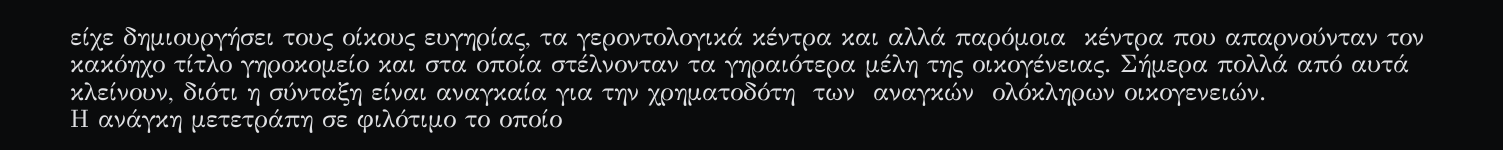είχε δημιουργήσει τους οίκους ευγηρίας, τα γεροντολογικά κέντρα και αλλά παρόμοια  κέντρα που απαρνούνταν τον κακόηχο τίτλο γηροκομείο και στα οποία στέλνονταν τα γηραιότερα μέλη της οικογένειας. Σήμερα πολλά από αυτά κλείνουν, διότι η σύνταξη είναι αναγκαία για την χρηματοδότη  των  αναγκών  ολόκληρων οικογενειών.
Η ανάγκη μετετράπη σε φιλότιμο το οποίο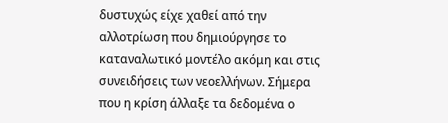δυστυχώς είχε χαθεί από την αλλοτρίωση που δημιούργησε το καταναλωτικό μοντέλο ακόμη και στις συνειδήσεις των νεοελλήνων. Σήμερα που η κρίση άλλαξε τα δεδομένα ο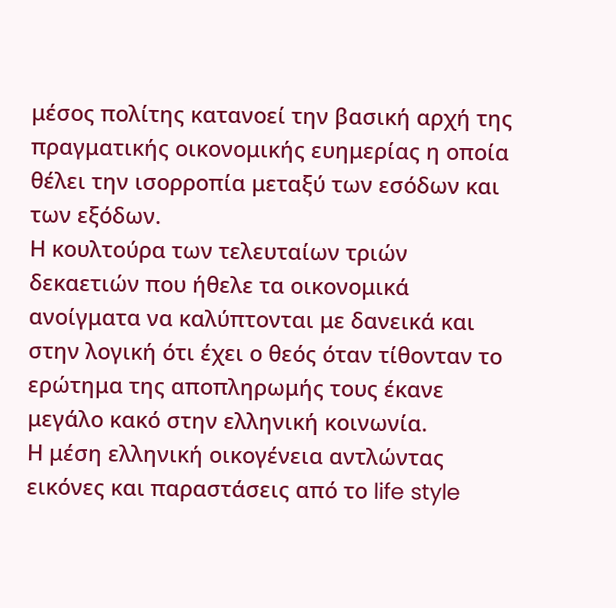μέσος πολίτης κατανοεί την βασική αρχή της πραγματικής οικονομικής ευημερίας η οποία θέλει την ισορροπία μεταξύ των εσόδων και των εξόδων.
Η κουλτούρα των τελευταίων τριών δεκαετιών που ήθελε τα οικονομικά ανοίγματα να καλύπτονται με δανεικά και στην λογική ότι έχει ο θεός όταν τίθονταν το ερώτημα της αποπληρωμής τους έκανε μεγάλο κακό στην ελληνική κοινωνία.
Η μέση ελληνική οικογένεια αντλώντας εικόνες και παραστάσεις από το life style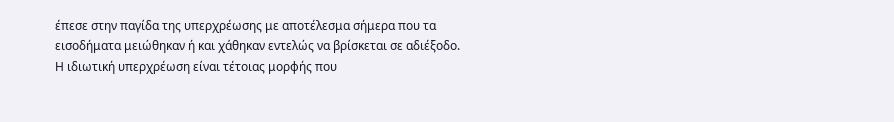έπεσε στην παγίδα της υπερχρέωσης με αποτέλεσμα σήμερα που τα εισοδήματα μειώθηκαν ή και χάθηκαν εντελώς να βρίσκεται σε αδιέξοδο. Η ιδιωτική υπερχρέωση είναι τέτοιας μορφής που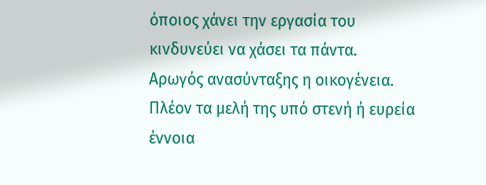όποιος χάνει την εργασία του κινδυνεύει να χάσει τα πάντα.
Αρωγός ανασύνταξης η οικογένεια. Πλέον τα μελή της υπό στενή ή ευρεία έννοια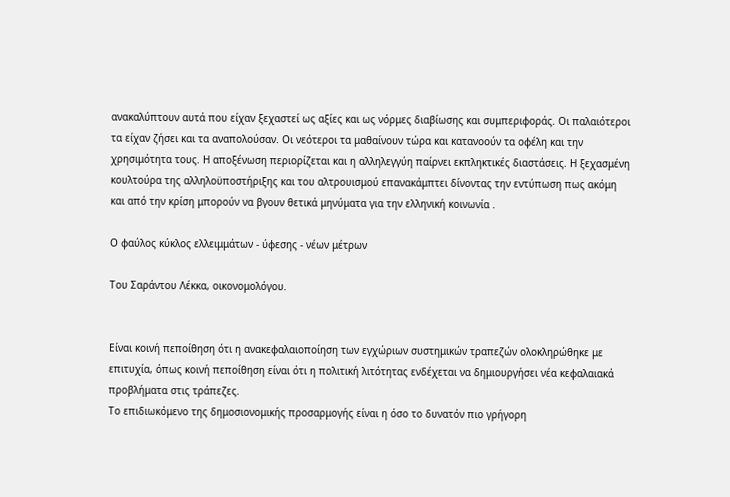ανακαλύπτουν αυτά που είχαν ξεχαστεί ως αξίες και ως νόρμες διαβίωσης και συμπεριφοράς. Οι παλαιότεροι τα είχαν ζήσει και τα αναπολούσαν. Οι νεότεροι τα μαθαίνουν τώρα και κατανοούν τα οφέλη και την χρησιμότητα τους. Η αποξένωση περιορίζεται και η αλληλεγγύη παίρνει εκπληκτικές διαστάσεις. Η ξεχασμένη κουλτούρα της αλληλοϋποστήριξης και του αλτρουισμού επανακάμπτει δίνοντας την εντύπωση πως ακόμη και από την κρίση μπορούν να βγουν θετικά μηνύματα για την ελληνική κοινωνία .

Ο φαύλος κύκλος ελλειμμάτων - ύφεσης - νέων μέτρων

Του Σαράντου Λέκκα, οικονομολόγου.


Είναι κοινή πεποίθηση ότι η ανακεφαλαιοποίηση των εγχώριων συστημικών τραπεζών ολοκληρώθηκε με επιτυχία, όπως κοινή πεποίθηση είναι ότι η πολιτική λιτότητας ενδέχεται να δημιουργήσει νέα κεφαλαιακά προβλήματα στις τράπεζες.
Το επιδιωκόμενο της δημοσιονομικής προσαρμογής είναι η όσο το δυνατόν πιο γρήγορη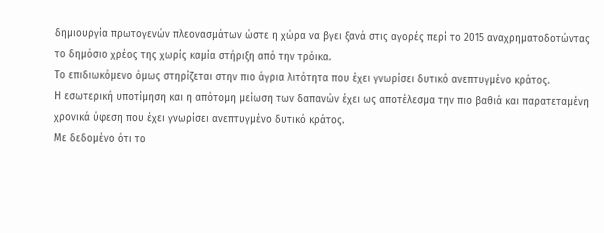δημιουργία πρωτογενών πλεονασμάτων ώστε η χώρα να βγει ξανά στις αγορές περί το 2015 αναχρηματοδοτώντας το δημόσιο χρέος της χωρίς καμία στήριξη από την τρόικα.
Το επιδιωκόμενο όμως στηρίζεται στην πιο άγρια λιτότητα που έχει γνωρίσει δυτικό ανεπτυγμένο κράτος.
Η εσωτερική υποτίμηση και η απότομη μείωση των δαπανών έχει ως αποτέλεσμα την πιο βαθιά και παρατεταμένη χρονικά ύφεση που έχει γνωρίσει ανεπτυγμένο δυτικό κράτος.
Με δεδομένο ότι το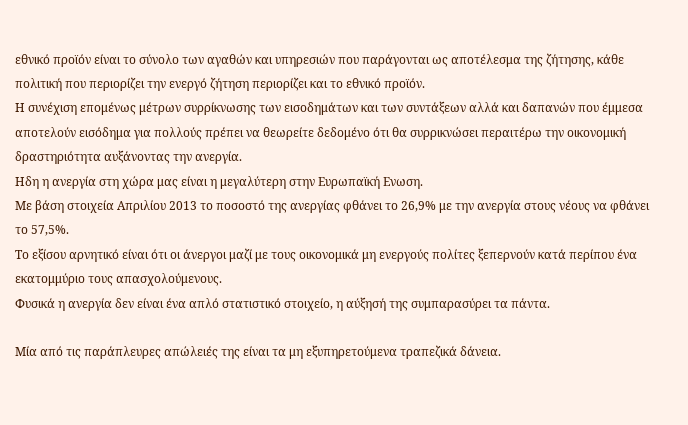εθνικό προϊόν είναι το σύνολο των αγαθών και υπηρεσιών που παράγονται ως αποτέλεσμα της ζήτησης, κάθε πολιτική που περιορίζει την ενεργό ζήτηση περιορίζει και το εθνικό προϊόν.
Η συνέχιση επομένως μέτρων συρρίκνωσης των εισοδημάτων και των συντάξεων αλλά και δαπανών που έμμεσα αποτελούν εισόδημα για πολλούς πρέπει να θεωρείτε δεδομένο ότι θα συρρικνώσει περαιτέρω την οικονομική δραστηριότητα αυξάνοντας την ανεργία.
Ηδη η ανεργία στη χώρα μας είναι η μεγαλύτερη στην Ευρωπαϊκή Ενωση.
Με βάση στοιχεία Απριλίου 2013 το ποσοστό της ανεργίας φθάνει το 26,9% με την ανεργία στους νέους να φθάνει το 57,5%.
Το εξίσου αρνητικό είναι ότι οι άνεργοι μαζί με τους οικονομικά μη ενεργούς πολίτες ξεπερνούν κατά περίπου ένα εκατομμύριο τους απασχολούμενους.
Φυσικά η ανεργία δεν είναι ένα απλό στατιστικό στοιχείο, η αύξησή της συμπαρασύρει τα πάντα.

Μία από τις παράπλευρες απώλειές της είναι τα μη εξυπηρετούμενα τραπεζικά δάνεια.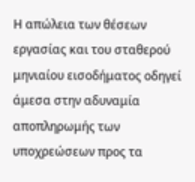Η απώλεια των θέσεων εργασίας και του σταθερού μηνιαίου εισοδήματος οδηγεί άμεσα στην αδυναμία αποπληρωμής των υποχρεώσεων προς τα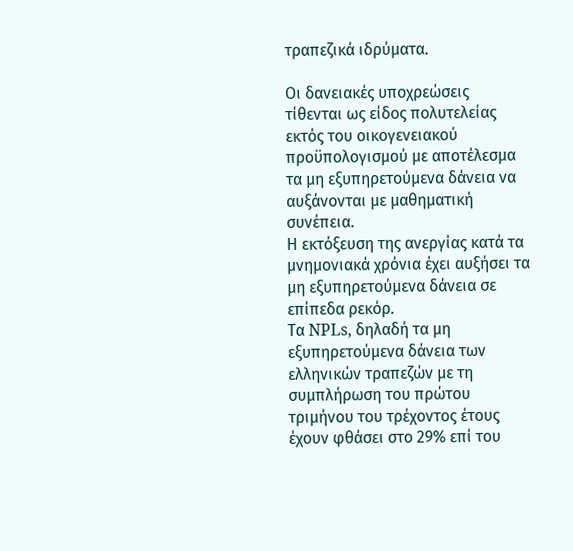τραπεζικά ιδρύματα.

Οι δανειακές υποχρεώσεις τίθενται ως είδος πολυτελείας εκτός του οικογενειακού προϋπολογισμού με αποτέλεσμα τα μη εξυπηρετούμενα δάνεια να αυξάνονται με μαθηματική συνέπεια.
Η εκτόξευση της ανεργίας κατά τα μνημονιακά χρόνια έχει αυξήσει τα μη εξυπηρετούμενα δάνεια σε επίπεδα ρεκόρ.
Τα NPLs, δηλαδή τα μη εξυπηρετούμενα δάνεια των ελληνικών τραπεζών με τη συμπλήρωση του πρώτου τριμήνου του τρέχοντος έτους έχουν φθάσει στο 29% επί του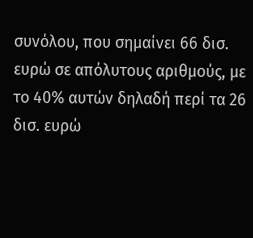συνόλου, που σημαίνει 66 δισ. ευρώ σε απόλυτους αριθμούς, με το 40% αυτών δηλαδή περί τα 26 δισ. ευρώ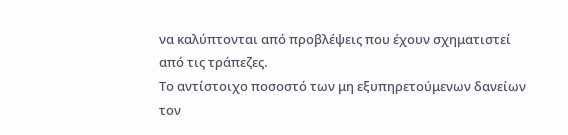να καλύπτονται από προβλέψεις που έχουν σχηματιστεί από τις τράπεζες.
Το αντίστοιχο ποσοστό των μη εξυπηρετούμενων δανείων τον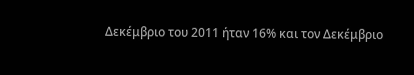Δεκέμβριο του 2011 ήταν 16% και τον Δεκέμβριο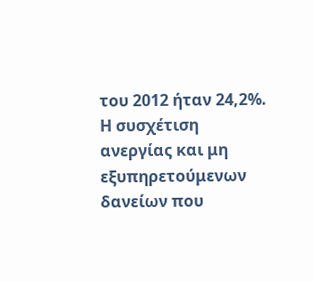του 2012 ήταν 24,2%.
Η συσχέτιση ανεργίας και μη εξυπηρετούμενων δανείων που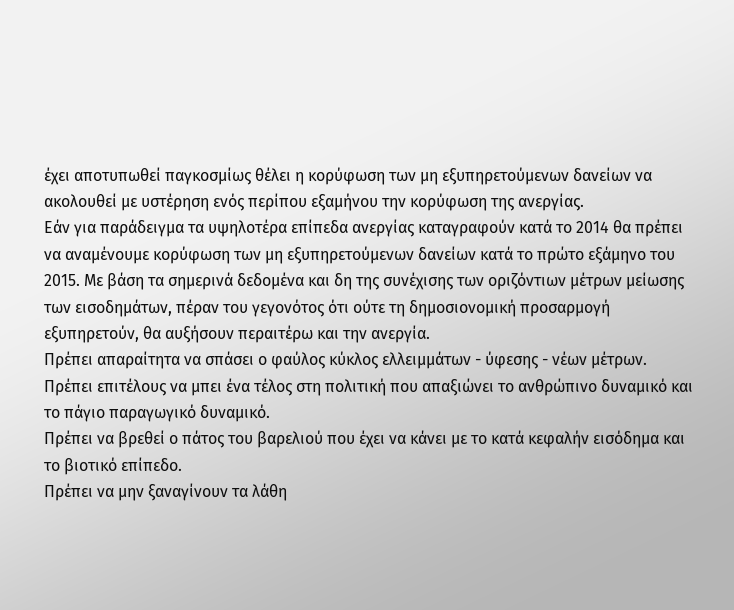έχει αποτυπωθεί παγκοσμίως θέλει η κορύφωση των μη εξυπηρετούμενων δανείων να ακολουθεί με υστέρηση ενός περίπου εξαμήνου την κορύφωση της ανεργίας.
Εάν για παράδειγμα τα υψηλοτέρα επίπεδα ανεργίας καταγραφούν κατά το 2014 θα πρέπει να αναμένουμε κορύφωση των μη εξυπηρετούμενων δανείων κατά το πρώτο εξάμηνο του 2015. Με βάση τα σημερινά δεδομένα και δη της συνέχισης των οριζόντιων μέτρων μείωσης των εισοδημάτων, πέραν του γεγονότος ότι ούτε τη δημοσιονομική προσαρμογή εξυπηρετούν, θα αυξήσουν περαιτέρω και την ανεργία.
Πρέπει απαραίτητα να σπάσει ο φαύλος κύκλος ελλειμμάτων - ύφεσης - νέων μέτρων.
Πρέπει επιτέλους να μπει ένα τέλος στη πολιτική που απαξιώνει το ανθρώπινο δυναμικό και το πάγιο παραγωγικό δυναμικό.
Πρέπει να βρεθεί ο πάτος του βαρελιού που έχει να κάνει με το κατά κεφαλήν εισόδημα και το βιοτικό επίπεδο.
Πρέπει να μην ξαναγίνουν τα λάθη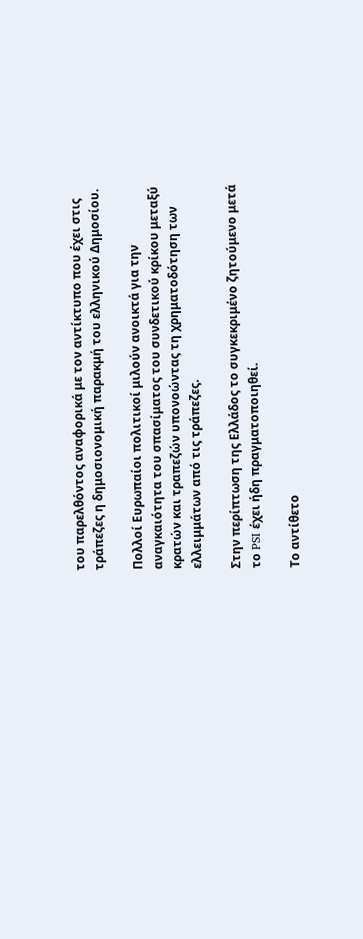του παρελθόντος αναφορικά με τον αντίκτυπο που έχει στις τράπεζες η δημοσιονομική παρακμή του ελληνικού Δημοσίου.

Πολλοί Ευρωπαίοι πολιτικοί μιλούν ανοικτά για την αναγκαιότητα του σπασίματος του συνδετικού κρίκου μεταξύ κρατών και τραπεζών υπονοώντας τη χρηματοδότηση των ελλειμμάτων από τις τράπεζες.

Στην περίπτωση της Ελλάδος το συγκεκριμένο ζητούμενο μετά το PSI έχει ήδη πραγματοποιηθεί.

Το αντίθετο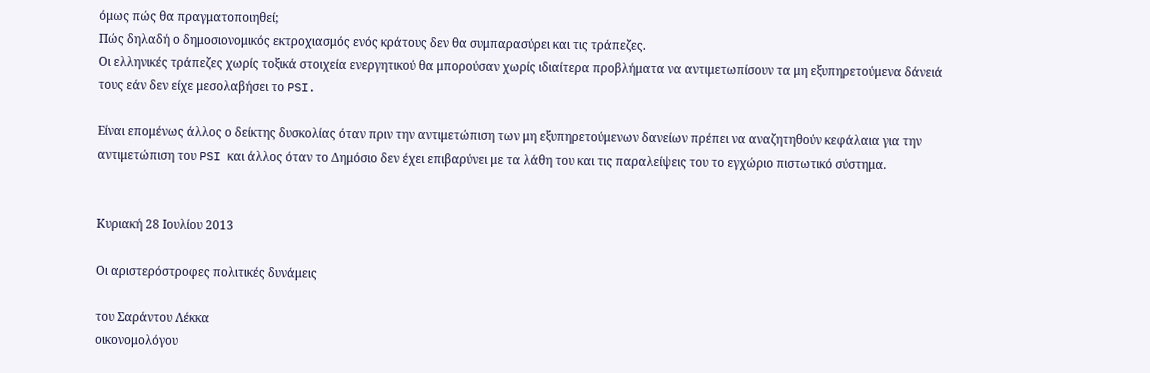όμως πώς θα πραγματοποιηθεί;
Πώς δηλαδή ο δημοσιονομικός εκτροχιασμός ενός κράτους δεν θα συμπαρασύρει και τις τράπεζες.
Οι ελληνικές τράπεζες χωρίς τοξικά στοιχεία ενεργητικού θα μπορούσαν χωρίς ιδιαίτερα προβλήματα να αντιμετωπίσουν τα μη εξυπηρετούμενα δάνειά τους εάν δεν είχε μεσολαβήσει το PSI.

Είναι επομένως άλλος ο δείκτης δυσκολίας όταν πριν την αντιμετώπιση των μη εξυπηρετούμενων δανείων πρέπει να αναζητηθούν κεφάλαια για την αντιμετώπιση του PSI και άλλος όταν το Δημόσιο δεν έχει επιβαρύνει με τα λάθη του και τις παραλείψεις του το εγχώριο πιστωτικό σύστημα.


Κυριακή 28 Ιουλίου 2013

Οι αριστερόστροφες πολιτικές δυνάμεις

του Σαράντου Λέκκα
οικονομολόγου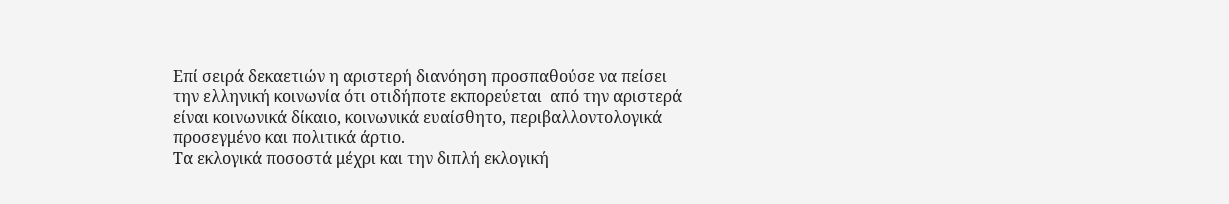Επί σειρά δεκαετιών η αριστερή διανόηση προσπαθούσε να πείσει την ελληνική κοινωνία ότι οτιδήποτε εκπορεύεται  από την αριστερά είναι κοινωνικά δίκαιο, κοινωνικά ευαίσθητο, περιβαλλοντολογικά προσεγμένο και πολιτικά άρτιο.
Τα εκλογικά ποσοστά μέχρι και την διπλή εκλογική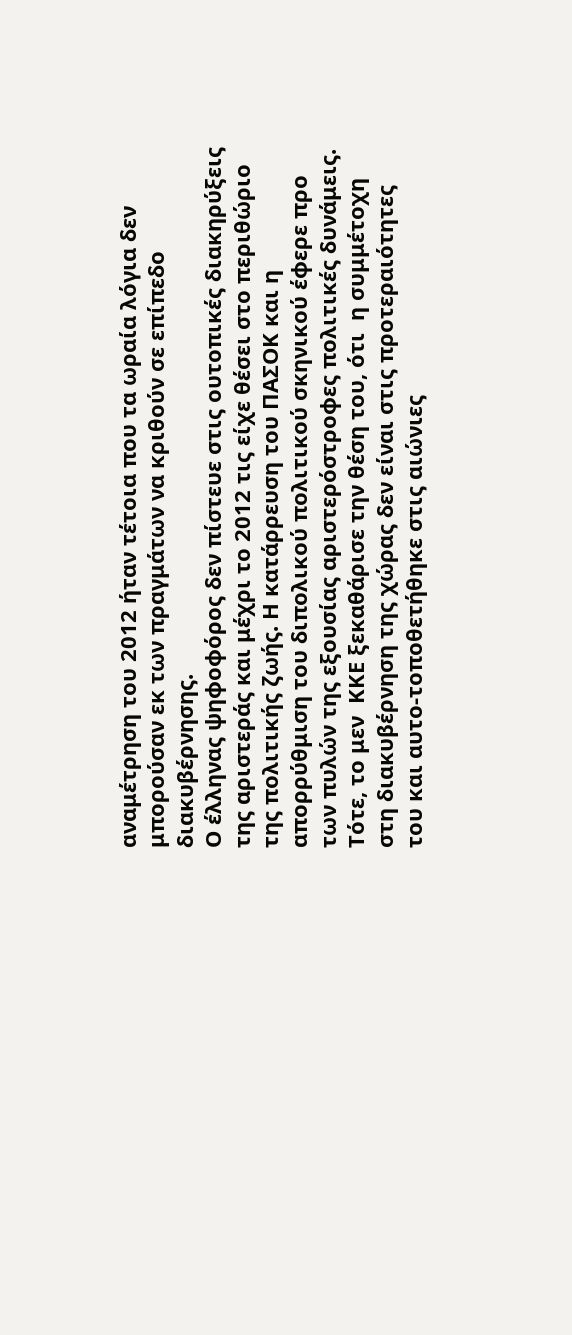αναμέτρηση του 2012 ήταν τέτοια που τα ωραία λόγια δεν μπορούσαν εκ των πραγμάτων να κριθούν σε επίπεδο διακυβέρνησης.
Ο έλληνας ψηφοφόρος δεν πίστευε στις ουτοπικές διακηρύξεις της αριστεράς και μέχρι το 2012 τις είχε θέσει στο περιθώριο της πολιτικής ζωής. Η κατάρρευση του ΠΑΣΟΚ και η απορρύθμιση του διπολικού πολιτικού σκηνικού έφερε προ των πυλών της εξουσίας αριστερόστροφες πολιτικές δυνάμεις.
Τότε, το μεν  ΚΚΕ ξεκαθάρισε την θέση του, ότι  η συμμέτοχη στη διακυβέρνηση της χώρας δεν είναι στις προτεραιότητες του και αυτο-τοποθετήθηκε στις αιώνιες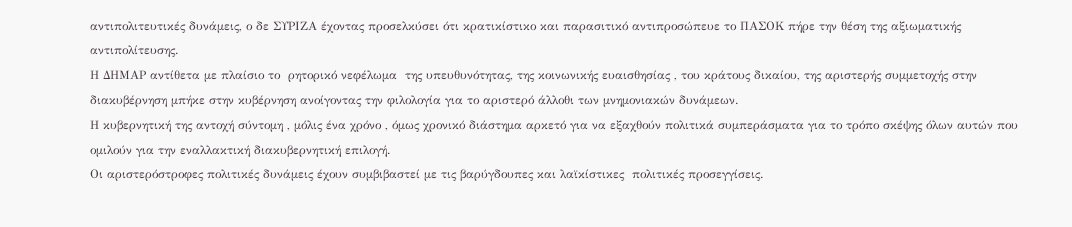αντιπολιτευτικές δυνάμεις, ο δε ΣΥΡΙΖΑ έχοντας προσελκύσει ότι κρατικίστικο και παρασιτικό αντιπροσώπευε το ΠΑΣΟΚ πήρε την θέση της αξιωματικής αντιπολίτευσης.
Η ΔΗΜΑΡ αντίθετα με πλαίσιο το  ρητορικό νεφέλωμα  της υπευθυνότητας, της κοινωνικής ευαισθησίας , του κράτους δικαίου, της αριστερής συμμετοχής στην διακυβέρνηση μπήκε στην κυβέρνηση ανοίγοντας την φιλολογία για το αριστερό άλλοθι των μνημονιακών δυνάμεων.
Η κυβερνητική της αντοχή σύντομη , μόλις ένα χρόνο , όμως χρονικό διάστημα αρκετό για να εξαχθούν πολιτικά συμπεράσματα για το τρόπο σκέψης όλων αυτών που ομιλούν για την εναλλακτική διακυβερνητική επιλογή.
Οι αριστερόστροφες πολιτικές δυνάμεις έχουν συμβιβαστεί με τις βαρύγδουπες και λαϊκίστικες  πολιτικές προσεγγίσεις.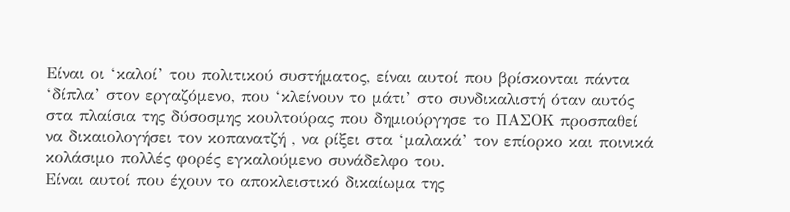Είναι οι ‘καλοί’ του πολιτικού συστήματος, είναι αυτοί που βρίσκονται πάντα ‘δίπλα’ στον εργαζόμενο, που ‘κλείνουν το μάτι’ στο συνδικαλιστή όταν αυτός στα πλαίσια της δύσοσμης κουλτούρας που δημιούργησε το ΠΑΣΟΚ προσπαθεί να δικαιολογήσει τον κοπανατζή , να ρίξει στα ‘μαλακά’ τον επίορκο και ποινικά κολάσιμο πολλές φορές εγκαλούμενο συνάδελφο του.
Είναι αυτοί που έχουν το αποκλειστικό δικαίωμα της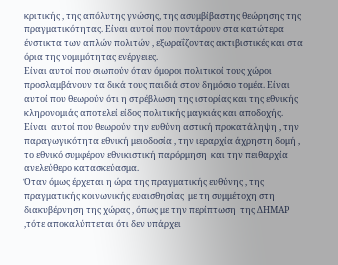κριτικής , της απόλυτης γνώσης, της ασυμβίβαστης θεώρησης της πραγματικότητας. Είναι αυτοί που ποντάρουν στα κατώτερα ένστικτα των απλών πολιτών , εξωραΐζοντας ακτιβιστικές και στα όρια της νομιμότητας ενέργειες.
Είναι αυτοί που σιωπούν όταν όμοροι πολιτικοί τους χώροι προσλαμβάνουν τα δικά τους παιδιά στον δημόσιο τομέα. Είναι αυτοί που θεωρούν ότι η στρέβλωση της ιστορίας και της εθνικής κληρονομιάς αποτελεί είδος πολιτικής μαγκιάς και αποδοχής.
Είναι  αυτοί που θεωρούν την ευθύνη αστική προκατάληψη , την παραγωγικότητα εθνική μειοδοσία , την ιεραρχία άχρηστη δομή , το εθνικό συμφέρον εθνικιστική παρόρμηση  και την πειθαρχία ανελεύθερο κατασκεύασμα.
Όταν όμως έρχεται η ώρα της πραγματικής ευθύνης , της πραγματικής κοινωνικής ευαισθησίας  με τη συμμέτοχη στη διακυβέρνηση της χώρας , όπως με την περίπτωση  της ΔΗΜΑΡ ,τότε αποκαλύπτεται ότι δεν υπάρχει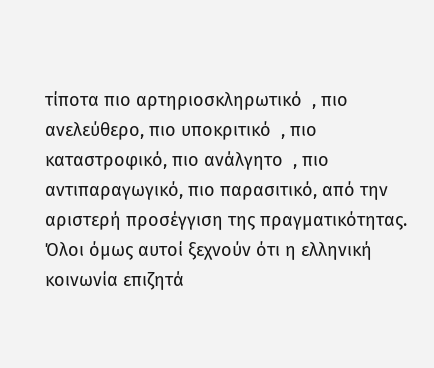τίποτα πιο αρτηριοσκληρωτικό  , πιο ανελεύθερο, πιο υποκριτικό  , πιο καταστροφικό, πιο ανάλγητο  , πιο αντιπαραγωγικό, πιο παρασιτικό, από την αριστερή προσέγγιση της πραγματικότητας.
Όλοι όμως αυτοί ξεχνούν ότι η ελληνική κοινωνία επιζητά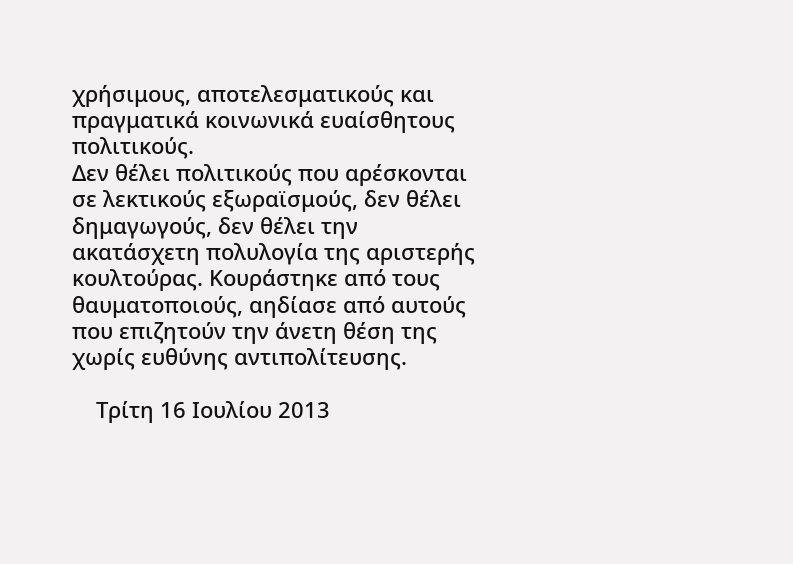χρήσιμους, αποτελεσματικούς και πραγματικά κοινωνικά ευαίσθητους πολιτικούς.
Δεν θέλει πολιτικούς που αρέσκονται σε λεκτικούς εξωραϊσμούς, δεν θέλει δημαγωγούς, δεν θέλει την ακατάσχετη πολυλογία της αριστερής κουλτούρας. Κουράστηκε από τους θαυματοποιούς, αηδίασε από αυτούς που επιζητούν την άνετη θέση της χωρίς ευθύνης αντιπολίτευσης.

    Τρίτη 16 Ιουλίου 2013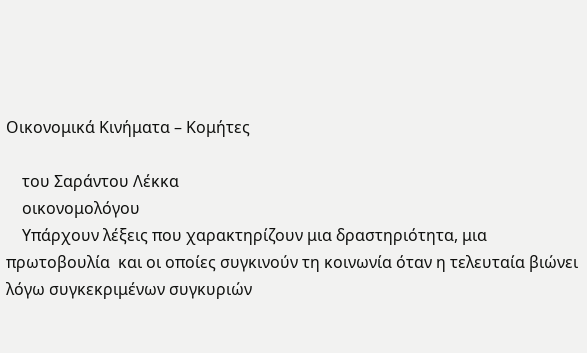Οικονομικά Κινήματα – Κομήτες

    του Σαράντου Λέκκα
    οικονομολόγου
    Υπάρχουν λέξεις που χαρακτηρίζουν μια δραστηριότητα, μια πρωτοβουλία  και οι οποίες συγκινούν τη κοινωνία όταν η τελευταία βιώνει λόγω συγκεκριμένων συγκυριών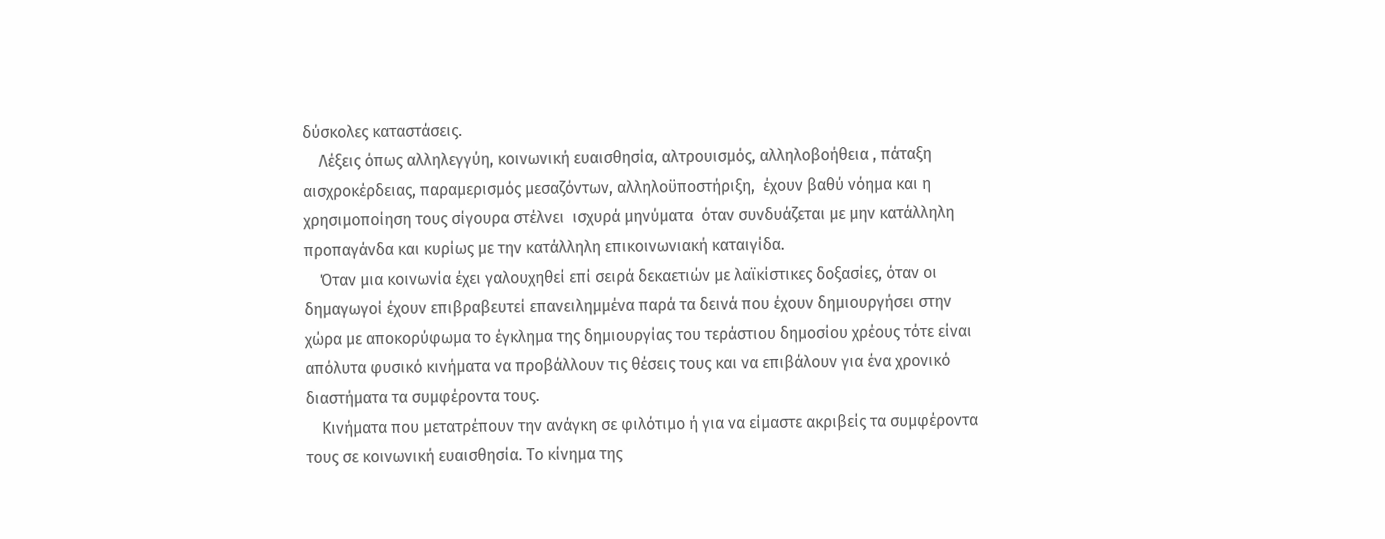δύσκολες καταστάσεις.
    Λέξεις όπως αλληλεγγύη, κοινωνική ευαισθησία, αλτρουισμός, αλληλοβοήθεια , πάταξη αισχροκέρδειας, παραμερισμός μεσαζόντων, αλληλοϋποστήριξη,  έχουν βαθύ νόημα και η χρησιμοποίηση τους σίγουρα στέλνει  ισχυρά μηνύματα  όταν συνδυάζεται με μην κατάλληλη προπαγάνδα και κυρίως με την κατάλληλη επικοινωνιακή καταιγίδα.
    Όταν μια κοινωνία έχει γαλουχηθεί επί σειρά δεκαετιών με λαϊκίστικες δοξασίες, όταν οι δημαγωγοί έχουν επιβραβευτεί επανειλημμένα παρά τα δεινά που έχουν δημιουργήσει στην χώρα με αποκορύφωμα το έγκλημα της δημιουργίας του τεράστιου δημοσίου χρέους τότε είναι απόλυτα φυσικό κινήματα να προβάλλουν τις θέσεις τους και να επιβάλουν για ένα χρονικό διαστήματα τα συμφέροντα τους.
    Κινήματα που μετατρέπουν την ανάγκη σε φιλότιμο ή για να είμαστε ακριβείς τα συμφέροντα τους σε κοινωνική ευαισθησία. Το κίνημα της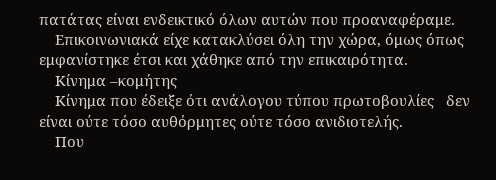πατάτας είναι ενδεικτικό όλων αυτών που προαναφέραμε.
    Επικοινωνιακά είχε κατακλύσει όλη την χώρα, όμως όπως εμφανίστηκε έτσι και χάθηκε από την επικαιρότητα.
    Κίνημα –κομήτης
    Κίνημα που έδειξε ότι ανάλογου τύπου πρωτοβουλίες   δεν είναι ούτε τόσο αυθόρμητες ούτε τόσο ανιδιοτελής.
    Που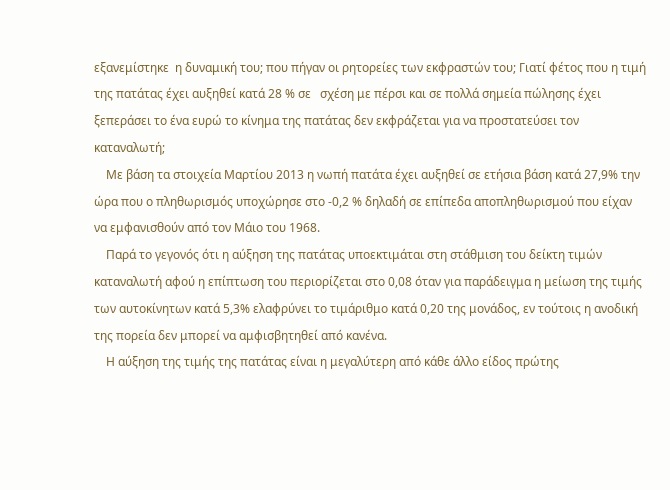εξανεμίστηκε  η δυναμική του; που πήγαν οι ρητορείες των εκφραστών του; Γιατί φέτος που η τιμή της πατάτας έχει αυξηθεί κατά 28 % σε   σχέση με πέρσι και σε πολλά σημεία πώλησης έχει ξεπεράσει το ένα ευρώ το κίνημα της πατάτας δεν εκφράζεται για να προστατεύσει τον καταναλωτή;
    Με βάση τα στοιχεία Μαρτίου 2013 η νωπή πατάτα έχει αυξηθεί σε ετήσια βάση κατά 27,9% την ώρα που ο πληθωρισμός υποχώρησε στο -0,2 % δηλαδή σε επίπεδα αποπληθωρισμού που είχαν να εμφανισθούν από τον Μάιο του 1968.
    Παρά το γεγονός ότι η αύξηση της πατάτας υποεκτιμάται στη στάθμιση του δείκτη τιμών καταναλωτή αφού η επίπτωση του περιορίζεται στο 0,08 όταν για παράδειγμα η μείωση της τιμής των αυτοκίνητων κατά 5,3% ελαφρύνει το τιμάριθμο κατά 0,20 της μονάδος, εν τούτοις η ανοδική της πορεία δεν μπορεί να αμφισβητηθεί από κανένα.
    Η αύξηση της τιμής της πατάτας είναι η μεγαλύτερη από κάθε άλλο είδος πρώτης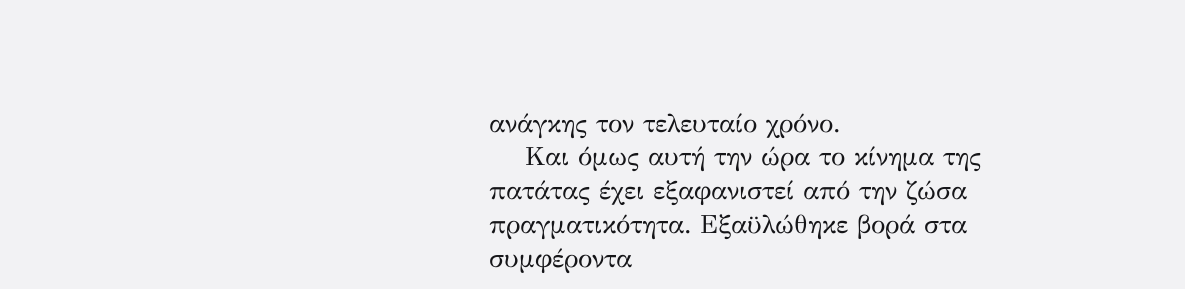ανάγκης τον τελευταίο χρόνο.
    Και όμως αυτή την ώρα το κίνημα της πατάτας έχει εξαφανιστεί από την ζώσα πραγματικότητα. Εξαϋλώθηκε βορά στα συμφέροντα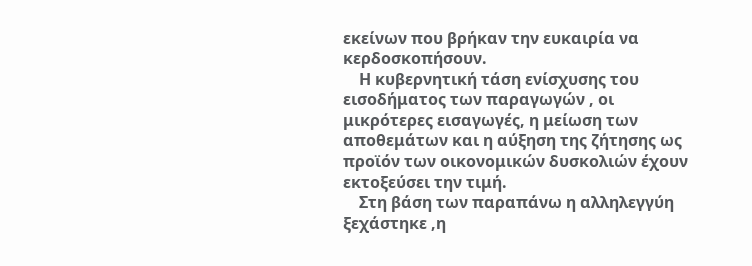εκείνων που βρήκαν την ευκαιρία να κερδοσκοπήσουν.
    Η κυβερνητική τάση ενίσχυσης του εισοδήματος των παραγωγών , οι μικρότερες εισαγωγές, η μείωση των αποθεμάτων και η αύξηση της ζήτησης ως προϊόν των οικονομικών δυσκολιών έχουν εκτοξεύσει την τιμή.
    Στη βάση των παραπάνω η αλληλεγγύη ξεχάστηκε ,η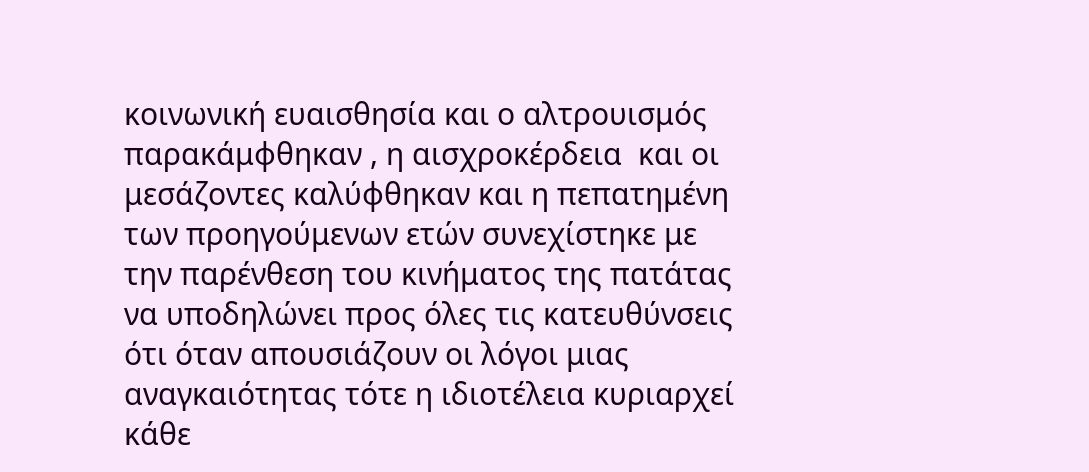κοινωνική ευαισθησία και ο αλτρουισμός παρακάμφθηκαν , η αισχροκέρδεια  και οι μεσάζοντες καλύφθηκαν και η πεπατημένη των προηγούμενων ετών συνεχίστηκε με την παρένθεση του κινήματος της πατάτας να υποδηλώνει προς όλες τις κατευθύνσεις ότι όταν απουσιάζουν οι λόγοι μιας αναγκαιότητας τότε η ιδιοτέλεια κυριαρχεί κάθε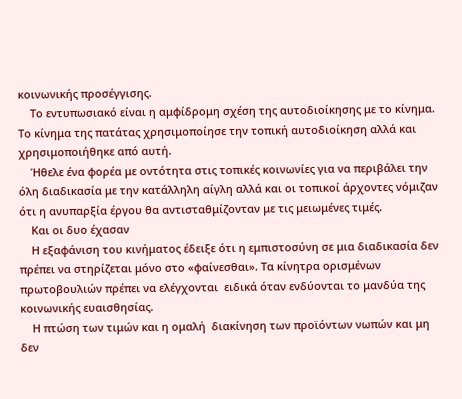κοινωνικής προσέγγισης.
    Το εντυπωσιακό είναι η αμφίδρομη σχέση της αυτοδιοίκησης με το κίνημα. Το κίνημα της πατάτας χρησιμοποίησε την τοπική αυτοδιοίκηση αλλά και χρησιμοποιήθηκε από αυτή.
    Ήθελε ένα φορέα με οντότητα στις τοπικές κοινωνίες για να περιβάλει την όλη διαδικασία με την κατάλληλη αίγλη αλλά και οι τοπικοί άρχοντες νόμιζαν ότι η ανυπαρξία έργου θα αντισταθμίζονταν με τις μειωμένες τιμές.
    Και οι δυο έχασαν
    Η εξαφάνιση του κινήματος έδειξε ότι η εμπιστοσύνη σε μια διαδικασία δεν πρέπει να στηρίζεται μόνο στο «φαίνεσθαι». Τα κίνητρα ορισμένων πρωτοβουλιών πρέπει να ελέγχονται  ειδικά όταν ενδύονται το μανδύα της κοινωνικής ευαισθησίας.
    Η πτώση των τιμών και η ομαλή  διακίνηση των προϊόντων νωπών και μη δεν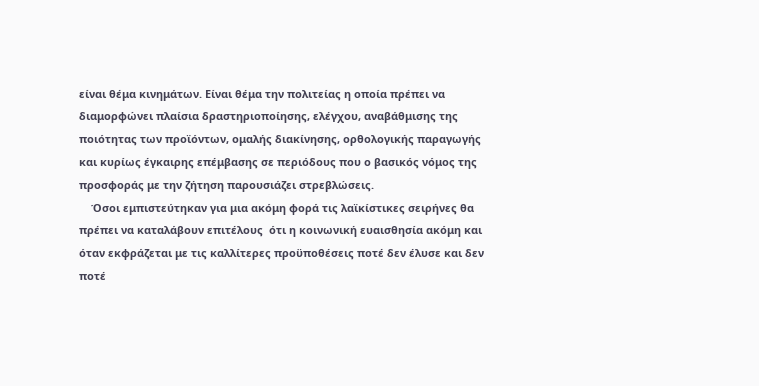είναι θέμα κινημάτων. Είναι θέμα την πολιτείας η οποία πρέπει να διαμορφώνει πλαίσια δραστηριοποίησης, ελέγχου, αναβάθμισης της ποιότητας των προϊόντων, ομαλής διακίνησης, ορθολογικής παραγωγής και κυρίως έγκαιρης επέμβασης σε περιόδους που ο βασικός νόμος της προσφοράς με την ζήτηση παρουσιάζει στρεβλώσεις.
    Όσοι εμπιστεύτηκαν για μια ακόμη φορά τις λαϊκίστικες σειρήνες θα πρέπει να καταλάβουν επιτέλους  ότι η κοινωνική ευαισθησία ακόμη και όταν εκφράζεται με τις καλλίτερες προϋποθέσεις ποτέ δεν έλυσε και δεν ποτέ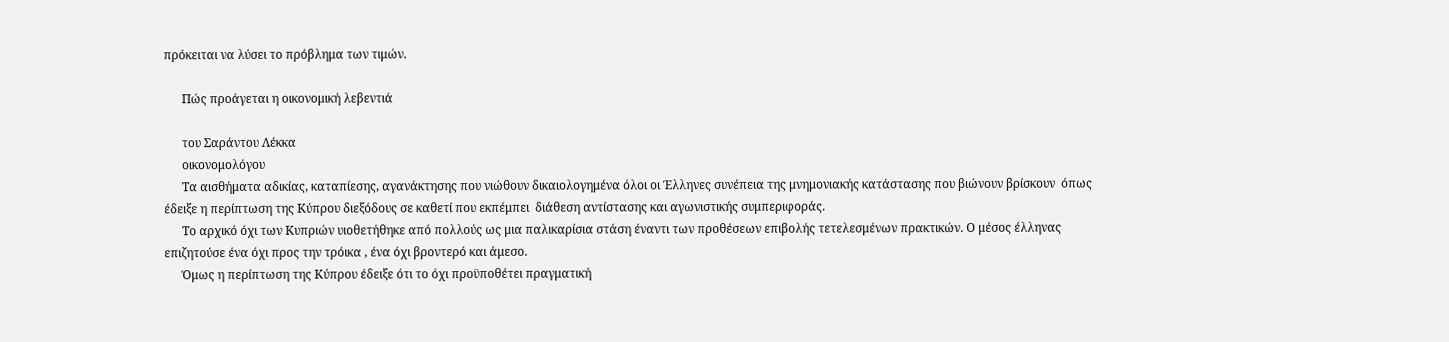πρόκειται να λύσει το πρόβλημα των τιμών.

      Πώς προάγεται η οικονομική λεβεντιά

      του Σαράντου Λέκκα
      οικονομολόγου
      Τα αισθήματα αδικίας, καταπίεσης, αγανάκτησης που νιώθουν δικαιολογημένα όλοι οι Έλληνες συνέπεια της μνημονιακής κατάστασης που βιώνουν βρίσκουν  όπως έδειξε η περίπτωση της Κύπρου διεξόδους σε καθετί που εκπέμπει  διάθεση αντίστασης και αγωνιστικής συμπεριφοράς.
      Το αρχικό όχι των Κυπριών υιοθετήθηκε από πολλούς ως μια παλικαρίσια στάση έναντι των προθέσεων επιβολής τετελεσμένων πρακτικών. Ο μέσος έλληνας επιζητούσε ένα όχι προς την τρόικα , ένα όχι βροντερό και άμεσο.
      Όμως η περίπτωση της Κύπρου έδειξε ότι το όχι προϋποθέτει πραγματική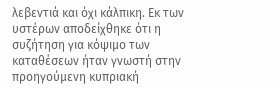λεβεντιά και όχι κάλπικη. Εκ των υστέρων αποδείχθηκε ότι η συζήτηση για κόψιμο των καταθέσεων ήταν γνωστή στην προηγούμενη κυπριακή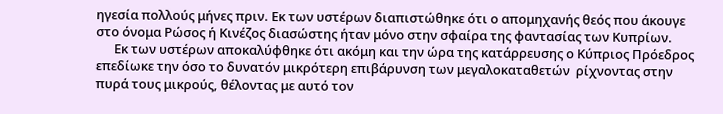ηγεσία πολλούς μήνες πριν. Εκ των υστέρων διαπιστώθηκε ότι ο απομηχανής θεός που άκουγε στο όνομα Ρώσος ή Κινέζος διασώστης ήταν μόνο στην σφαίρα της φαντασίας των Κυπρίων.
      Εκ των υστέρων αποκαλύφθηκε ότι ακόμη και την ώρα της κατάρρευσης ο Κύπριος Πρόεδρος επεδίωκε την όσο το δυνατόν μικρότερη επιβάρυνση των μεγαλοκαταθετών  ρίχνοντας στην πυρά τους μικρούς, θέλοντας με αυτό τον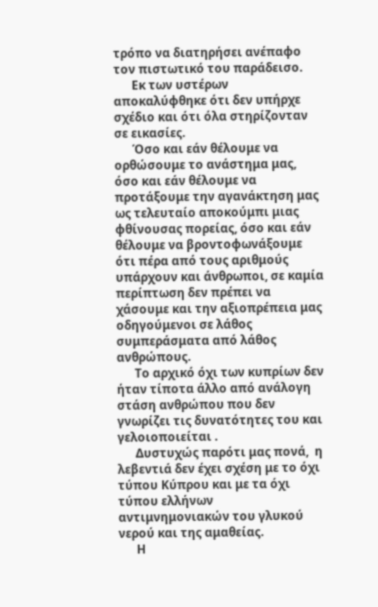τρόπο να διατηρήσει ανέπαφο τον πιστωτικό του παράδεισο.
      Εκ των υστέρων αποκαλύφθηκε ότι δεν υπήρχε σχέδιο και ότι όλα στηρίζονταν σε εικασίες.
      Όσο και εάν θέλουμε να ορθώσουμε το ανάστημα μας, όσο και εάν θέλουμε να προτάξουμε την αγανάκτηση μας ως τελευταίο αποκούμπι μιας φθίνουσας πορείας, όσο και εάν θέλουμε να βροντοφωνάξουμε ότι πέρα από τους αριθμούς υπάρχουν και άνθρωποι, σε καμία περίπτωση δεν πρέπει να χάσουμε και την αξιοπρέπεια μας οδηγούμενοι σε λάθος συμπεράσματα από λάθος ανθρώπους.
      Το αρχικό όχι των κυπρίων δεν ήταν τίποτα άλλο από ανάλογη στάση ανθρώπου που δεν γνωρίζει τις δυνατότητες του και γελοιοποιείται .
      Δυστυχώς παρότι μας πονά,  η λεβεντιά δεν έχει σχέση με το όχι τύπου Κύπρου και με τα όχι τύπου ελλήνων αντιμνημονιακών του γλυκού νερού και της αμαθείας.
      Η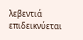λεβεντιά επιδεικνύεται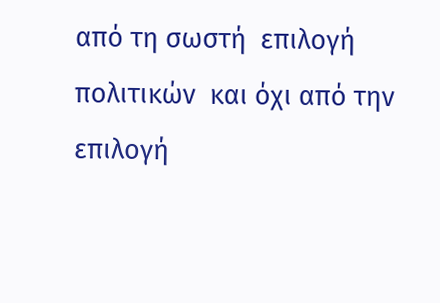από τη σωστή  επιλογή πολιτικών  και όχι από την επιλογή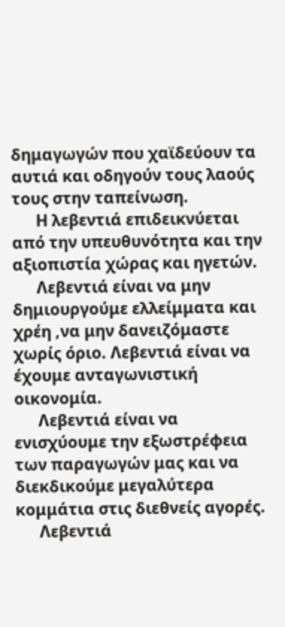δημαγωγών που χαϊδεύουν τα αυτιά και οδηγούν τους λαούς τους στην ταπείνωση.
      Η λεβεντιά επιδεικνύεται από την υπευθυνότητα και την αξιοπιστία χώρας και ηγετών.
      Λεβεντιά είναι να μην δημιουργούμε ελλείμματα και χρέη ,να μην δανειζόμαστε χωρίς όριο. Λεβεντιά είναι να έχουμε ανταγωνιστική οικονομία.
      Λεβεντιά είναι να ενισχύουμε την εξωστρέφεια των παραγωγών μας και να  διεκδικούμε μεγαλύτερα κομμάτια στις διεθνείς αγορές.
      Λεβεντιά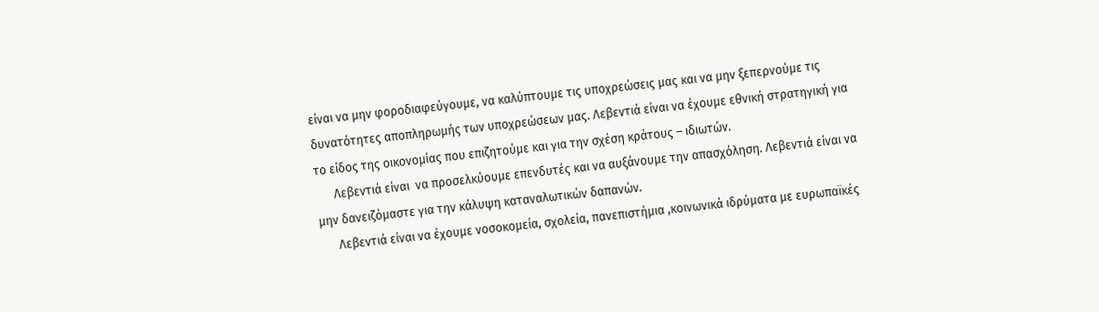είναι να μην φοροδιαφεύγουμε, να καλύπτουμε τις υποχρεώσεις μας και να μην ξεπερνούμε τις δυνατότητες αποπληρωμής των υποχρεώσεων μας. Λεβεντιά είναι να έχουμε εθνική στρατηγική για το είδος της οικονομίας που επιζητούμε και για την σχέση κράτους – ιδιωτών.
      Λεβεντιά είναι  να προσελκύουμε επενδυτές και να αυξάνουμε την απασχόληση. Λεβεντιά είναι να μην δανειζόμαστε για την κάλυψη καταναλωτικών δαπανών.
      Λεβεντιά είναι να έχουμε νοσοκομεία, σχολεία, πανεπιστήμια ,κοινωνικά ιδρύματα με ευρωπαϊκές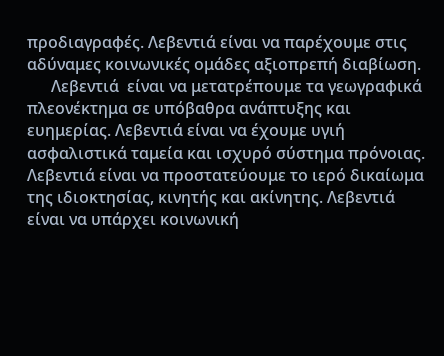προδιαγραφές. Λεβεντιά είναι να παρέχουμε στις αδύναμες κοινωνικές ομάδες αξιοπρεπή διαβίωση.
      Λεβεντιά  είναι να μετατρέπουμε τα γεωγραφικά πλεονέκτημα σε υπόβαθρα ανάπτυξης και ευημερίας. Λεβεντιά είναι να έχουμε υγιή ασφαλιστικά ταμεία και ισχυρό σύστημα πρόνοιας. Λεβεντιά είναι να προστατεύουμε το ιερό δικαίωμα της ιδιοκτησίας, κινητής και ακίνητης. Λεβεντιά είναι να υπάρχει κοινωνική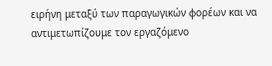ειρήνη μεταξύ των παραγωγικών φορέων και να αντιμετωπίζουμε τον εργαζόμενο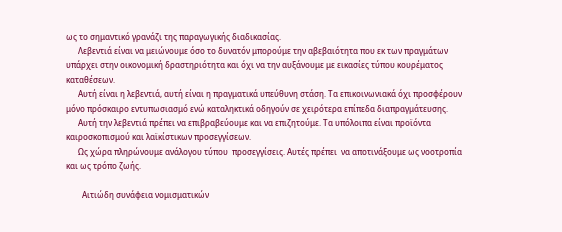ως το σημαντικό γρανάζι της παραγωγικής διαδικασίας.
      Λεβεντιά είναι να μειώνουμε όσο το δυνατόν μπορούμε την αβεβαιότητα που εκ των πραγμάτων υπάρχει στην οικονομική δραστηριότητα και όχι να την αυξάνουμε με εικασίες τύπου κουρέματος καταθέσεων.
      Αυτή είναι η λεβεντιά, αυτή είναι η πραγματικά υπεύθυνη στάση. Τα επικοινωνιακά όχι προσφέρουν μόνο πρόσκαιρο εντυπωσιασμό ενώ καταληκτικά οδηγούν σε χειρότερα επίπεδα διαπραγμάτευσης.
      Αυτή την λεβεντιά πρέπει να επιβραβεύουμε και να επιζητούμε. Τα υπόλοιπα είναι προϊόντα καιροσκοπισμού και λαϊκίστικων προσεγγίσεων.
      Ως χώρα πληρώνουμε ανάλογου τύπου  προσεγγίσεις. Αυτές πρέπει  να αποτινάξουμε ως νοοτροπία και ως τρόπο ζωής.

        Αιτιώδη συνάφεια νομισματικών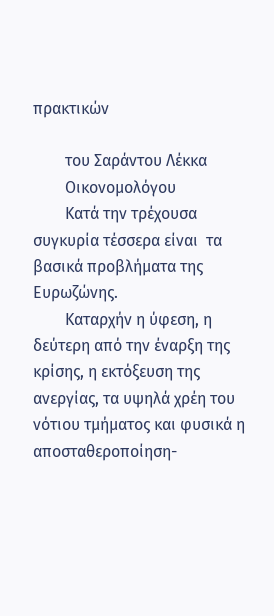πρακτικών

        του Σαράντου Λέκκα
        Οικονομολόγου
        Κατά την τρέχουσα συγκυρία τέσσερα είναι  τα βασικά προβλήματα της Ευρωζώνης.
        Καταρχήν η ύφεση, η δεύτερη από την έναρξη της κρίσης, η εκτόξευση της ανεργίας, τα υψηλά χρέη του νότιου τμήματος και φυσικά η αποσταθεροποίηση-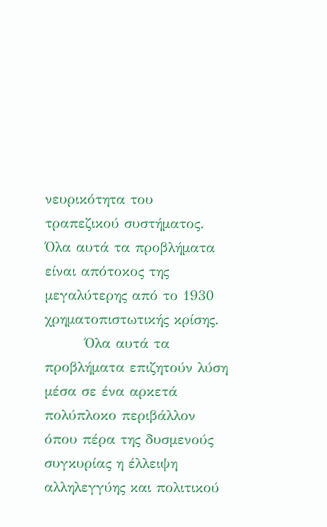νευρικότητα του τραπεζικού συστήματος. Όλα αυτά τα προβλήματα είναι απότοκος της μεγαλύτερης από το 1930 χρηματοπιστωτικής κρίσης.
        Όλα αυτά τα προβλήματα επιζητούν λύση μέσα σε ένα αρκετά πολύπλοκο περιβάλλον όπου πέρα της δυσμενούς συγκυρίας η έλλειψη αλληλεγγύης και πολιτικού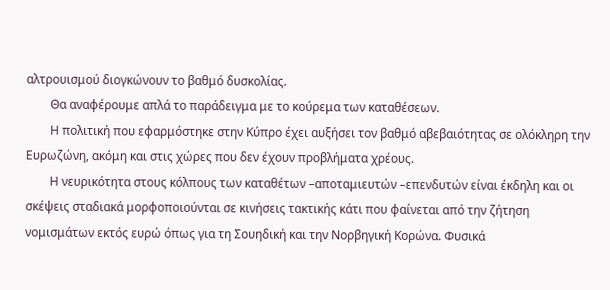αλτρουισμού διογκώνουν το βαθμό δυσκολίας.
        Θα αναφέρουμε απλά το παράδειγμα με το κούρεμα των καταθέσεων.
        Η πολιτική που εφαρμόστηκε στην Κύπρο έχει αυξήσει τον βαθμό αβεβαιότητας σε ολόκληρη την Ευρωζώνη, ακόμη και στις χώρες που δεν έχουν προβλήματα χρέους.
        Η νευρικότητα στους κόλπους των καταθέτων –αποταμιευτών –επενδυτών είναι έκδηλη και οι σκέψεις σταδιακά μορφοποιούνται σε κινήσεις τακτικής κάτι που φαίνεται από την ζήτηση νομισμάτων εκτός ευρώ όπως για τη Σουηδική και την Νορβηγική Κορώνα. Φυσικά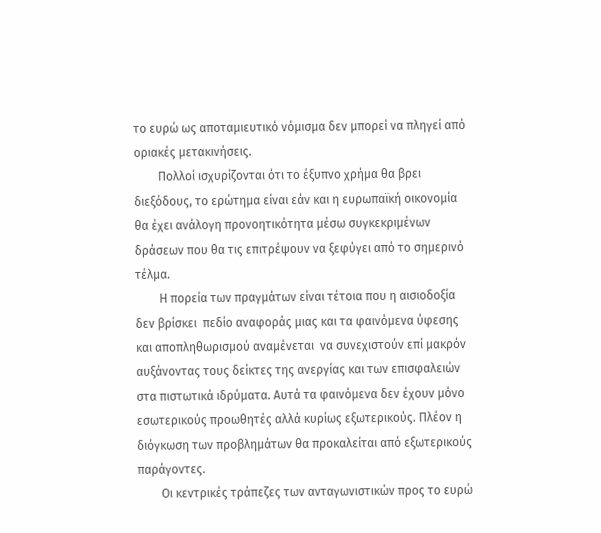το ευρώ ως αποταμιευτικό νόμισμα δεν μπορεί να πληγεί από οριακές μετακινήσεις.
        Πολλοί ισχυρίζονται ότι το έξυπνο χρήμα θα βρει διεξόδους, το ερώτημα είναι εάν και η ευρωπαϊκή οικονομία θα έχει ανάλογη προνοητικότητα μέσω συγκεκριμένων δράσεων που θα τις επιτρέψουν να ξεφύγει από το σημερινό τέλμα.
        Η πορεία των πραγμάτων είναι τέτοια που η αισιοδοξία δεν βρίσκει  πεδίο αναφοράς μιας και τα φαινόμενα ύφεσης και αποπληθωρισμού αναμένεται  να συνεχιστούν επί μακρόν αυξάνοντας τους δείκτες της ανεργίας και των επισφαλειών στα πιστωτικά ιδρύματα. Αυτά τα φαινόμενα δεν έχουν μόνο εσωτερικούς προωθητές αλλά κυρίως εξωτερικούς. Πλέον η διόγκωση των προβλημάτων θα προκαλείται από εξωτερικούς παράγοντες.
        Οι κεντρικές τράπεζες των ανταγωνιστικών προς το ευρώ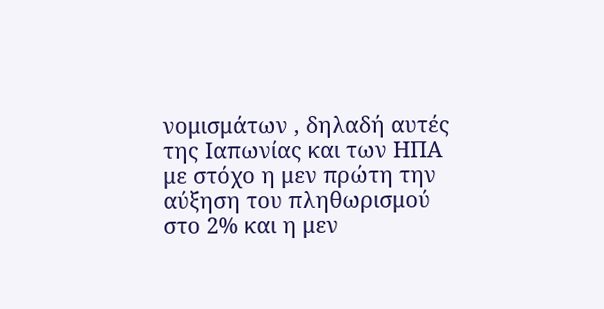νομισμάτων , δηλαδή αυτές της Ιαπωνίας και των ΗΠΑ με στόχο η μεν πρώτη την αύξηση του πληθωρισμού στο 2% και η μεν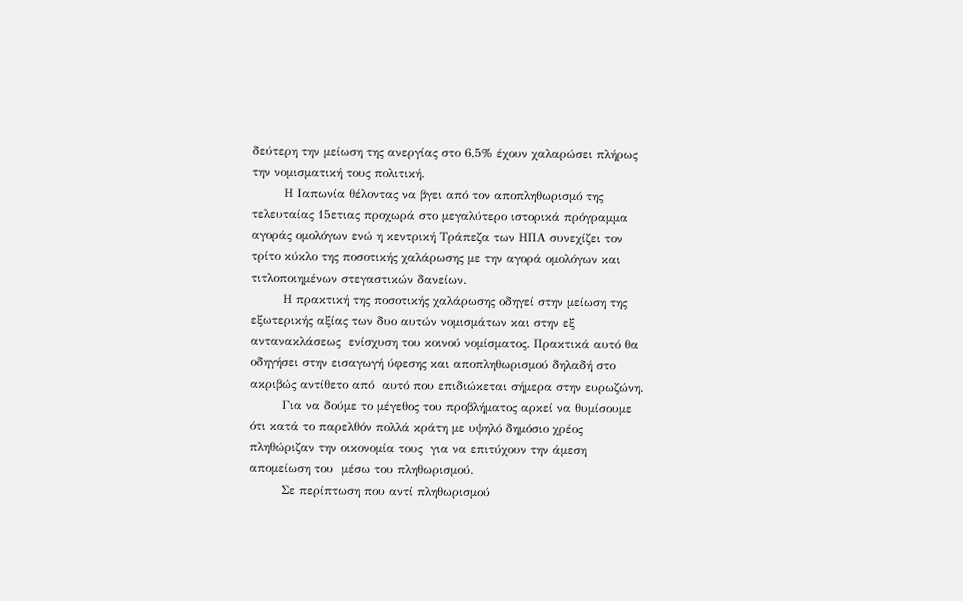δεύτερη την μείωση της ανεργίας στο 6,5% έχουν χαλαρώσει πλήρως την νομισματική τους πολιτική.
        Η Ιαπωνία θέλοντας να βγει από τον αποπληθωρισμό της τελευταίας 15ετιας προχωρά στο μεγαλύτερο ιστορικά πρόγραμμα αγοράς ομολόγων ενώ η κεντρική Τράπεζα των ΗΠΑ συνεχίζει τον τρίτο κύκλο της ποσοτικής χαλάρωσης με την αγορά ομολόγων και τιτλοποιημένων στεγαστικών δανείων.
        Η πρακτική της ποσοτικής χαλάρωσης οδηγεί στην μείωση της εξωτερικής αξίας των δυο αυτών νομισμάτων και στην εξ αντανακλάσεως  ενίσχυση του κοινού νομίσματος. Πρακτικά αυτό θα οδηγήσει στην εισαγωγή ύφεσης και αποπληθωρισμού δηλαδή στο ακριβώς αντίθετο από  αυτό που επιδιώκεται σήμερα στην ευρωζώνη.
        Για να δούμε το μέγεθος του προβλήματος αρκεί να θυμίσουμε ότι κατά το παρελθόν πολλά κράτη με υψηλό δημόσιο χρέος πληθώριζαν την οικονομία τους  για να επιτύχουν την άμεση απομείωση του  μέσω του πληθωρισμού.
        Σε περίπτωση που αντί πληθωρισμού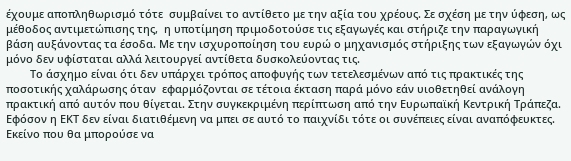έχουμε αποπληθωρισμό τότε  συμβαίνει το αντίθετο με την αξία του χρέους. Σε σχέση με την ύφεση, ως μέθοδος αντιμετώπισης της,  η υποτίμηση πριμοδοτούσε τις εξαγωγές και στήριζε την παραγωγική βάση αυξάνοντας τα έσοδα. Με την ισχυροποίηση του ευρώ ο μηχανισμός στήριξης των εξαγωγών όχι μόνο δεν υφίσταται αλλά λειτουργεί αντίθετα δυσκολεύοντας τις.
        Το άσχημο είναι ότι δεν υπάρχει τρόπος αποφυγής των τετελεσμένων από τις πρακτικές της  ποσοτικής χαλάρωσης όταν  εφαρμόζονται σε τέτοια έκταση παρά μόνο εάν υιοθετηθεί ανάλογη πρακτική από αυτόν που θίγεται. Στην συγκεκριμένη περίπτωση από την Ευρωπαϊκή Κεντρική Τράπεζα. Εφόσον η ΕΚΤ δεν είναι διατιθέμενη να μπει σε αυτό το παιχνίδι τότε οι συνέπειες είναι αναπόφευκτες. Εκείνο που θα μπορούσε να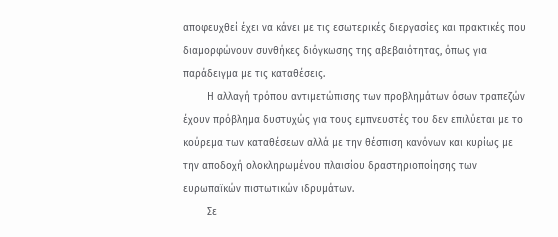αποφευχθεί έχει να κάνει με τις εσωτερικές διεργασίες και πρακτικές που διαμορφώνουν συνθήκες διόγκωσης της αβεβαιότητας, όπως για παράδειγμα με τις καταθέσεις.
        Η αλλαγή τρόπου αντιμετώπισης των προβλημάτων όσων τραπεζών έχουν πρόβλημα δυστυχώς για τους εμπνευστές του δεν επιλύεται με το κούρεμα των καταθέσεων αλλά με την θέσπιση κανόνων και κυρίως με την αποδοχή ολοκληρωμένου πλαισίου δραστηριοποίησης των ευρωπαϊκών πιστωτικών ιδρυμάτων.
        Σε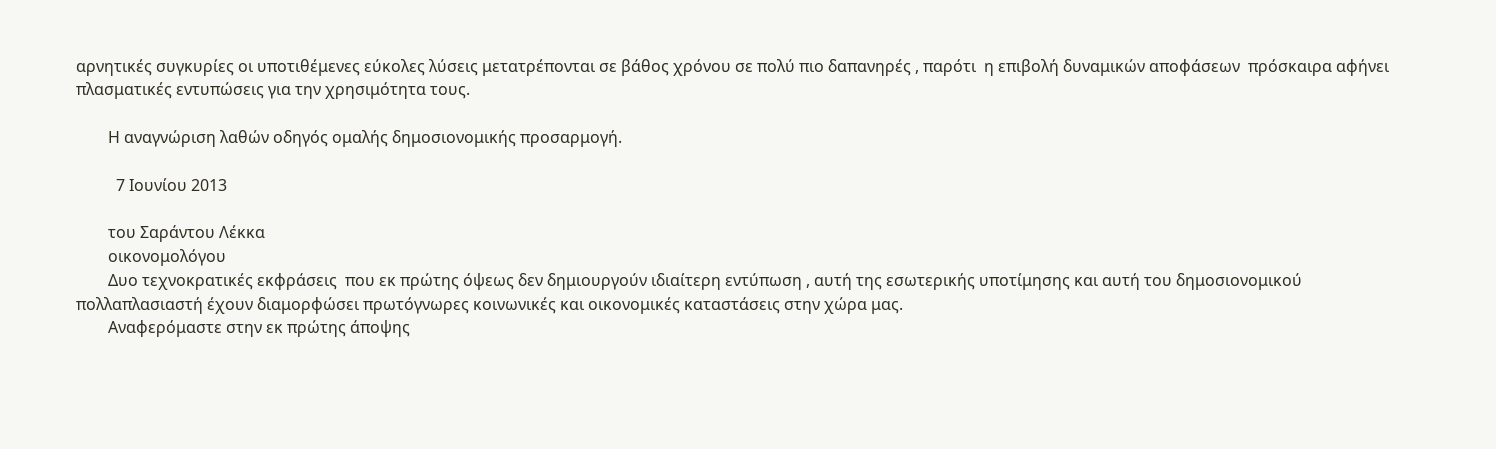αρνητικές συγκυρίες οι υποτιθέμενες εύκολες λύσεις μετατρέπονται σε βάθος χρόνου σε πολύ πιο δαπανηρές , παρότι  η επιβολή δυναμικών αποφάσεων  πρόσκαιρα αφήνει πλασματικές εντυπώσεις για την χρησιμότητα τους.

        Η αναγνώριση λαθών οδηγός ομαλής δημοσιονομικής προσαρμογή.

          7 Ιουνίου 2013

        του Σαράντου Λέκκα
        οικονομολόγου
        Δυο τεχνοκρατικές εκφράσεις  που εκ πρώτης όψεως δεν δημιουργούν ιδιαίτερη εντύπωση , αυτή της εσωτερικής υποτίμησης και αυτή του δημοσιονομικού πολλαπλασιαστή έχουν διαμορφώσει πρωτόγνωρες κοινωνικές και οικονομικές καταστάσεις στην χώρα μας.
        Αναφερόμαστε στην εκ πρώτης άποψης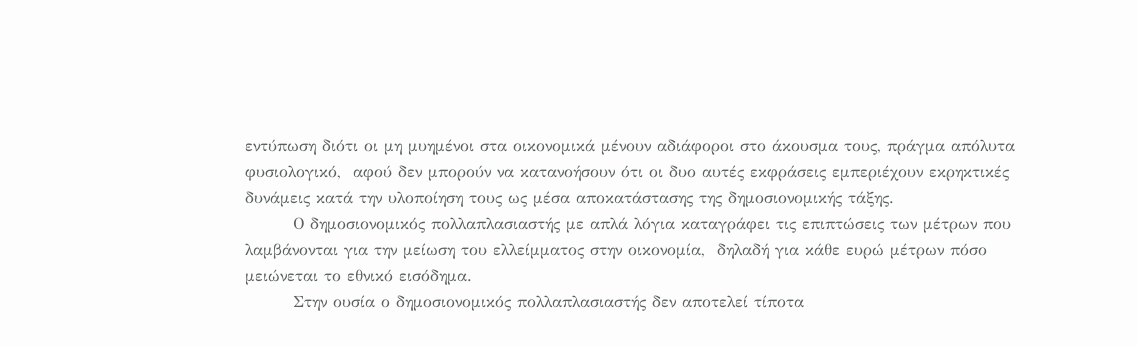εντύπωση διότι οι μη μυημένοι στα οικονομικά μένουν αδιάφοροι στο άκουσμα τους, πράγμα απόλυτα φυσιολογικό,  αφού δεν μπορούν να κατανοήσουν ότι οι δυο αυτές εκφράσεις εμπεριέχουν εκρηκτικές δυνάμεις κατά την υλοποίηση τους ως μέσα αποκατάστασης της δημοσιονομικής τάξης.
        Ο δημοσιονομικός πολλαπλασιαστής με απλά λόγια καταγράφει τις επιπτώσεις των μέτρων που λαμβάνονται για την μείωση του ελλείμματος στην οικονομία,  δηλαδή για κάθε ευρώ μέτρων πόσο μειώνεται το εθνικό εισόδημα.
        Στην ουσία ο δημοσιονομικός πολλαπλασιαστής δεν αποτελεί τίποτα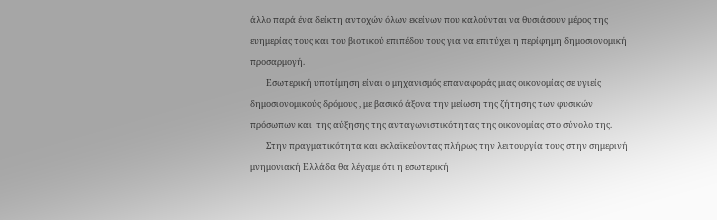άλλο παρά ένα δείκτη αντοχών όλων εκείνων που καλούνται να θυσιάσουν μέρος της ευημερίας τους και του βιοτικού επιπέδου τους για να επιτύχει η περίφημη δημοσιονομική προσαρμογή.
        Εσωτερική υποτίμηση είναι ο μηχανισμός επαναφοράς μιας οικονομίας σε υγιείς δημοσιονομικούς δρόμους , με βασικό άξονα την μείωση της ζήτησης των φυσικών πρόσωπων και  της αύξησης της ανταγωνιστικότητας της οικονομίας στο σύνολο της.
        Στην πραγματικότητα και εκλαϊκεύοντας πλήρως την λειτουργία τους στην σημερινή μνημονιακή Ελλάδα θα λέγαμε ότι η εσωτερική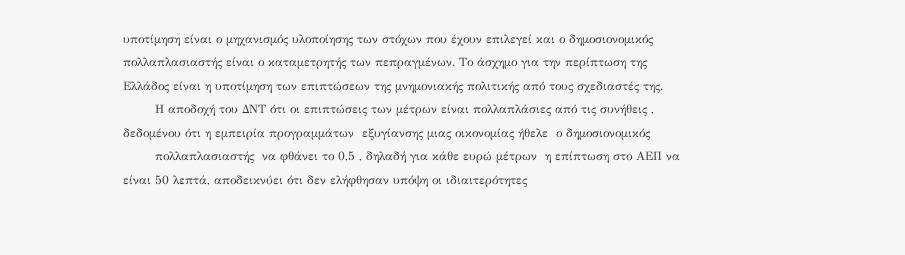υποτίμηση είναι ο μηχανισμός υλοποίησης των στόχων που έχουν επιλεγεί και ο δημοσιονομικός πολλαπλασιαστής είναι ο καταμετρητής των πεπραγμένων. Το άσχημο για την περίπτωση της Ελλάδος είναι η υποτίμηση των επιπτώσεων της μνημονιακής πολιτικής από τους σχεδιαστές της.
        Η αποδοχή του ΔΝΤ ότι οι επιπτώσεις των μέτρων είναι πολλαπλάσιες από τις συνήθεις , δεδομένου ότι η εμπειρία προγραμμάτων  εξυγίανσης μιας οικονομίας ήθελε  ο δημοσιονομικός
        πολλαπλασιαστής  να φθάνει το 0,5 , δηλαδή για κάθε ευρώ μέτρων  η επίπτωση στο ΑΕΠ να είναι 50 λεπτά, αποδεικνύει ότι δεν ελήφθησαν υπόψη οι ιδιαιτερότητες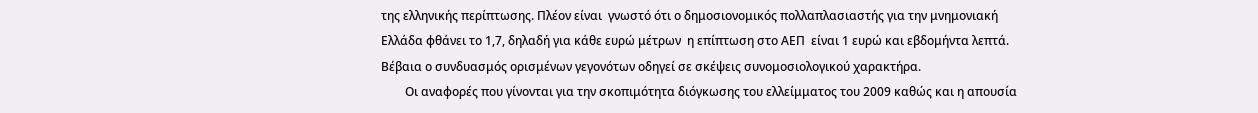της ελληνικής περίπτωσης. Πλέον είναι  γνωστό ότι ο δημοσιονομικός πολλαπλασιαστής για την μνημονιακή Ελλάδα φθάνει το 1,7, δηλαδή για κάθε ευρώ μέτρων  η επίπτωση στο ΑΕΠ  είναι 1 ευρώ και εβδομήντα λεπτά. Βέβαια ο συνδυασμός ορισμένων γεγονότων οδηγεί σε σκέψεις συνομοσιολογικού χαρακτήρα.
        Οι αναφορές που γίνονται για την σκοπιμότητα διόγκωσης του ελλείμματος του 2009 καθώς και η απουσία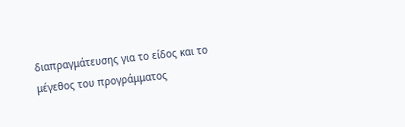διαπραγμάτευσης για το είδος και το μέγεθος του προγράμματος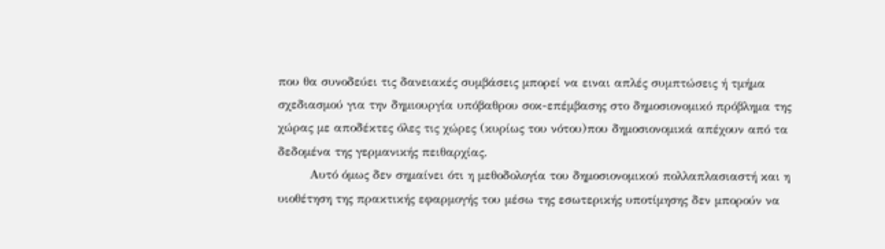που θα συνοδεύει τις δανειακές συμβάσεις μπορεί να ειναι απλές συμπτώσεις ή τμήμα σχεδιασμού για την δημιουργία υπόβαθρου σοκ-επέμβασης στο δημοσιονομικό πρόβλημα της χώρας με αποδέκτες όλες τις χώρες (κυρίως του νότου)που δημοσιονομικά απέχουν από τα δεδομένα της γερμανικής πειθαρχίας.
        Αυτό όμως δεν σημαίνει ότι η μεθοδολογία του δημοσιονομικού πολλαπλασιαστή και η υιοθέτηση της πρακτικής εφαρμογής του μέσω της εσωτερικής υποτίμησης δεν μπορούν να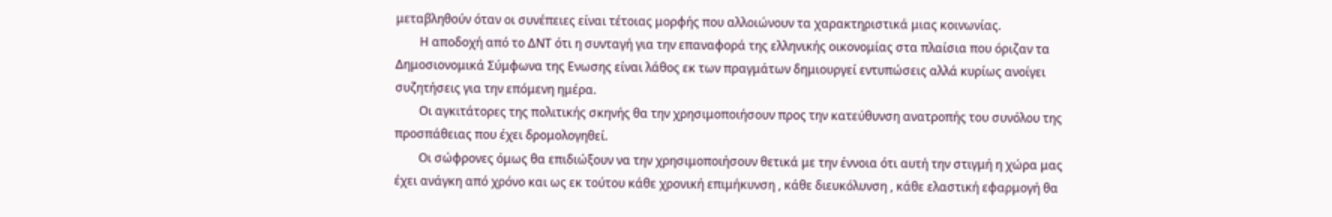μεταβληθούν όταν οι συνέπειες είναι τέτοιας μορφής που αλλοιώνουν τα χαρακτηριστικά μιας κοινωνίας.
        Η αποδοχή από το ΔΝΤ ότι η συνταγή για την επαναφορά της ελληνικής οικονομίας στα πλαίσια που όριζαν τα Δημοσιονομικά Σύμφωνα της Ενωσης είναι λάθος εκ των πραγμάτων δημιουργεί εντυπώσεις αλλά κυρίως ανοίγει συζητήσεις για την επόμενη ημέρα.
        Οι αγκιτάτορες της πολιτικής σκηνής θα την χρησιμοποιήσουν προς την κατεύθυνση ανατροπής του συνόλου της προσπάθειας που έχει δρομολογηθεί.
        Οι σώφρονες όμως θα επιδιώξουν να την χρησιμοποιήσουν θετικά με την έννοια ότι αυτή την στιγμή η χώρα μας έχει ανάγκη από χρόνο και ως εκ τούτου κάθε χρονική επιμήκυνση , κάθε διευκόλυνση , κάθε ελαστική εφαρμογή θα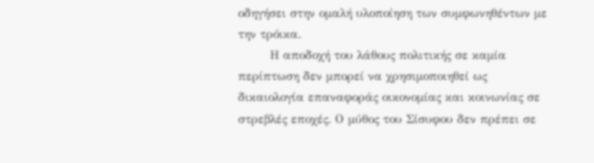οδηγήσει στην ομαλή υλοποίηση των συμφωνηθέντων με την τρόικα.
        Η αποδοχή του λάθους πολιτικής σε καμία περίπτωση δεν μπορεί να χρησιμοποιηθεί ως δικαιολογία επαναφοράς οικονομίας και κοινωνίας σε στρεβλές εποχές. Ο μύθος του Σίσυφου δεν πρέπει σε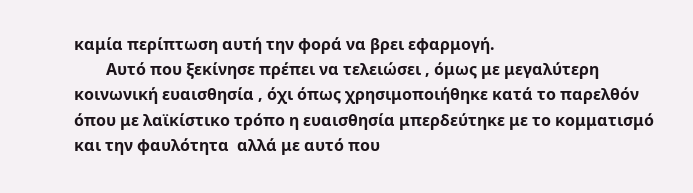καμία περίπτωση αυτή την φορά να βρει εφαρμογή.
        Αυτό που ξεκίνησε πρέπει να τελειώσει , όμως με μεγαλύτερη κοινωνική ευαισθησία , όχι όπως χρησιμοποιήθηκε κατά το παρελθόν όπου με λαϊκίστικο τρόπο η ευαισθησία μπερδεύτηκε με το κομματισμό και την φαυλότητα  αλλά με αυτό που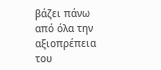βάζει πάνω από όλα την αξιοπρέπεια του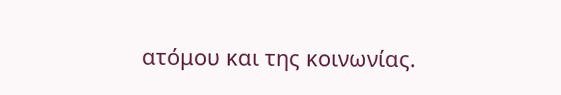ατόμου και της κοινωνίας.